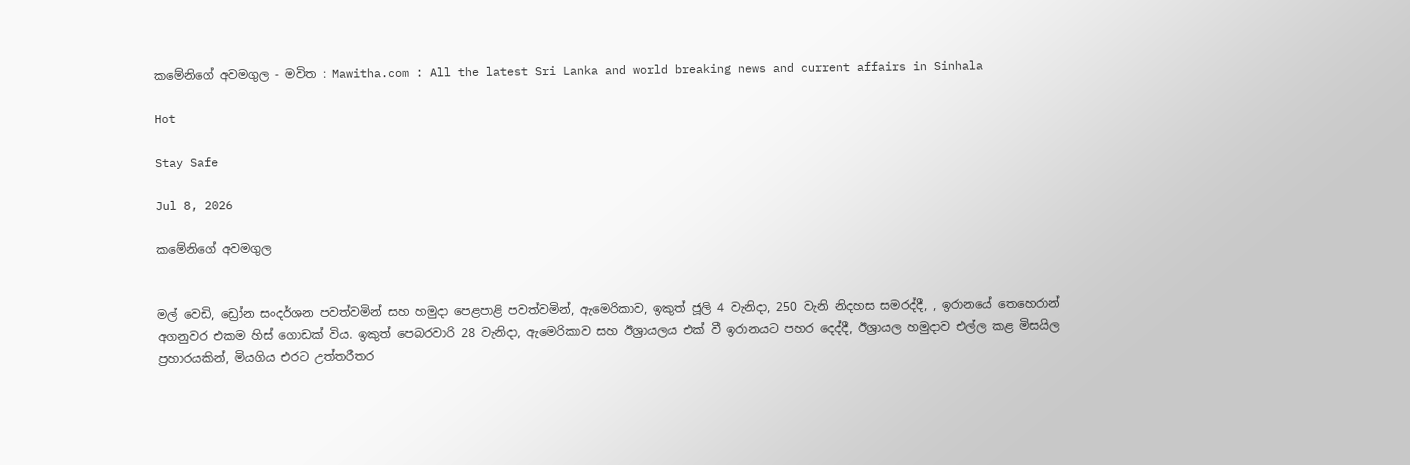කමේනිගේ අවමගුල - මවිත : Mawitha.com : All the latest Sri Lanka and world breaking news and current affairs in Sinhala

Hot

Stay Safe

Jul 8, 2026

කමේනිගේ අවමගුල


මල් වෙඩි, ඩ්‍රෝන සංදර්ශන පවත්වමින් සහ හමුදා පෙළපාළි පවත්වමින්, ඇමෙරිකාව, ඉකුත් ජූලි 4 වැනිදා, 250 වැනි නිදහස සමරද්දී, , ඉරානයේ තෙහෙරාන් අගනුවර එකම හිස් ගොඩක් විය. ඉකුත් පෙබරවාරි 28 වැනිදා, ඇමෙරිකාව සහ ඊශ්‍රායලය එක් වී ඉරානයට පහර දෙද්දී, ඊශ්‍රායල හමුදාව එල්ල කළ මිසයිල ප්‍රහාරයකින්, මියගිය එරට උත්තරීතර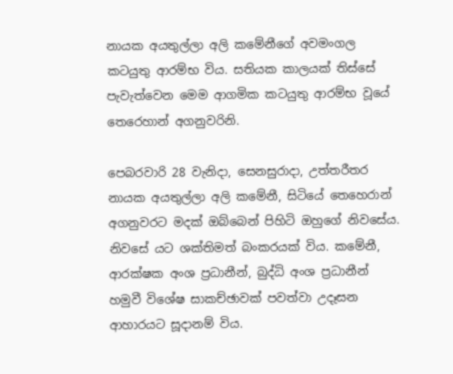නායක අයතුල්ලා අලි කමේනීගේ අවමංගල කටයුතු ආරම්භ විය. සතියක කාලයක් තිස්සේ පැවැත්වෙන මෙම ආගමික කටයුතු ආරම්භ වූයේ තෙරෙහාන් අගනුවරිනි.

පෙබරවාරි 28 වැනිදා, සෙනසුරාදා, උත්තරීතර නායක අයතුල්ලා අලි කමේනී, සිටියේ තෙහෙරාන් අගනුවරට මදක් ඔබ්බෙන් පිහිටි ඔහුගේ නිවසේය. නිවසේ යට ශක්තිමත් බංකරයක් විය. කමේනී, ආරක්ෂක අංශ ප්‍රධානීන්, බුද්ධි අංශ ප්‍රධානීන් හමුවී විශේෂ සාකච්ඡාවක් පවත්වා උදෑසන ආහාරයට සූදානම් විය.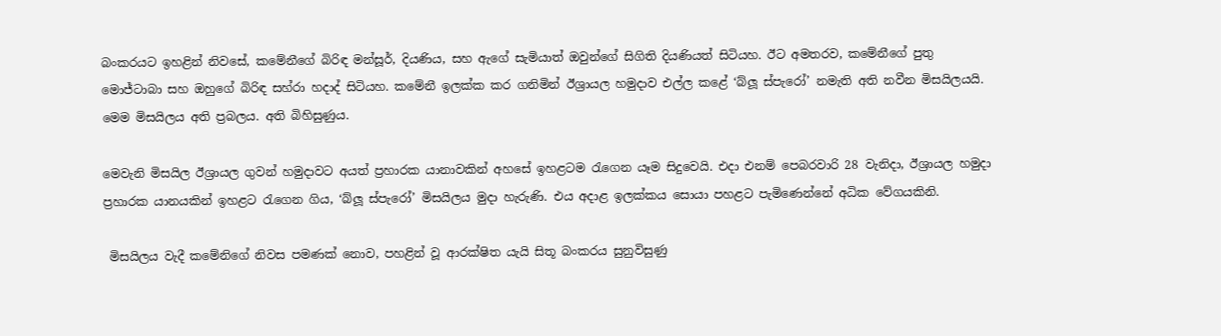බංකරයට ඉහළින් නිවසේ, කමේනීගේ බිරිඳ මන්සූර්, දියණිය, සහ ඇගේ සැමියාත් ඔවුන්ගේ සිගිති දියණියත් සිටියහ. ඊට අමතරව, කමේනීගේ පුතු මොජ්ටාබා සහ ඔහුගේ බිරිඳ සහ්රා හදාද් සිටියහ. කමේනී ඉලක්ක කර ගනිමින් ඊශ්‍රායල හමුදාව එල්ල කළේ ‘බ්ලූ ස්පැරෝ’ නමැති අති නවීන මිසයිලයයි. මෙම මිසයිලය අති ප්‍රබලය. අති බිහිසුණුය.

මෙවැනි මිසයිල ඊශ්‍රායල ගුවන් හමුදාවට අයත් ප්‍රහාරක යානාවකින් අහසේ ඉහළටම රැගෙන යෑම සිදුවෙයි. එදා එනම් පෙබරවාරි 28 වැනිදා, ඊශ්‍රායල හමුදා ප්‍රහාරක යානයකින් ඉහළට රැගෙන ගිය, ‘බ්ලූ ස්පැරෝ’ මිසයිලය මුදා හැරුණි. එය අදාළ ඉලක්කය සොයා පහළට පැමිණෙන්නේ අධික වේගයකිනි.

 මිසයිලය වැදී කමේනිගේ නිවස පමණක් නොව, පහළින් වූ ආරක්ෂිත යැයි සිතූ බංකරය සුනුවිසුණු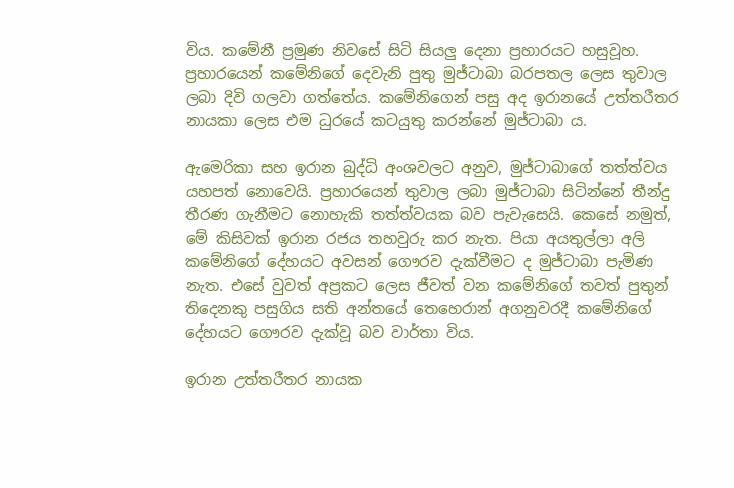විය. කමේනී ප්‍රමුණ නිවසේ සිටි සියලු දෙනා ප්‍රහාරයට හසුවූහ. ප්‍රහාරයෙන් කමේනිගේ දෙවැනි පුතු මුජ්ටාබා බරපතල ලෙස තුවාල ලබා දිවි ගලවා ගත්තේය. කමේනිගෙන් පසු අද ඉරානයේ උත්තරීතර නායකා ලෙස එම ධුරයේ කටයුතු කරන්නේ මුජ්ටාබා ය.

ඇමෙරිකා සහ ඉරාන බුද්ධි අංශවලට අනුව, මුජ්ටාබාගේ තත්ත්වය යහපත් නොවෙයි. ප්‍රහාරයෙන් තුවාල ලබා මුජ්ටාබා සිටින්නේ තීන්දු තීරණ ගැනීමට නොහැකි තත්ත්වයක බව පැවැසෙයි. කෙසේ නමුත්, මේ කිසිවක් ඉරාන රජය තහවුරු කර නැත. පියා අයතුල්ලා අලි කමේනිගේ දේහයට අවසන් ගෞරව දැක්වීමට ද මුජ්ටාබා පැමිණ නැත. එසේ වුවත් අප්‍රකට ලෙස ජීවත් වන කමේනිගේ තවත් පුතුන් තිදෙනකු පසුගිය සති අන්තයේ තෙහෙරාන් අගනුවරදී කමේනිගේ දේහයට ගෞරව දැක්වූ බව වාර්තා විය.

ඉරාන උත්තරීතර නායක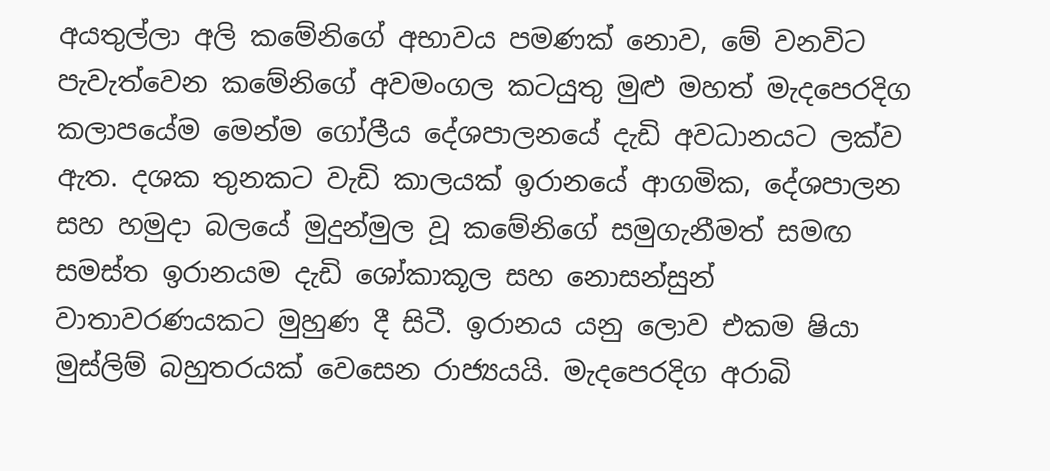අයතුල්ලා අලි කමේනිගේ අභාවය පමණක් නොව, මේ වනවිට පැවැත්වෙන කමේනිගේ අවමංගල කටයුතු මුළු මහත් මැදපෙරදිග කලාපයේම මෙන්ම ගෝලීය දේශපාලනයේ දැඩි අවධානයට ලක්ව ඇත. දශක තුනකට වැඩි කාලයක් ඉරානයේ ආගමික, දේශපාලන සහ හමුදා බලයේ මුදුන්මුල වූ කමේනිගේ සමුගැනීමත් සමඟ සමස්ත ඉරානයම දැඩි ශෝකාකූල සහ නොසන්සුන් වාතාවරණයකට මුහුණ දී සිටී. ඉරානය යනු ලොව එකම ෂියා මුස්ලිම් බහුතරයක් වෙසෙන රාජ්‍යයයි. මැදපෙරදිග අරාබි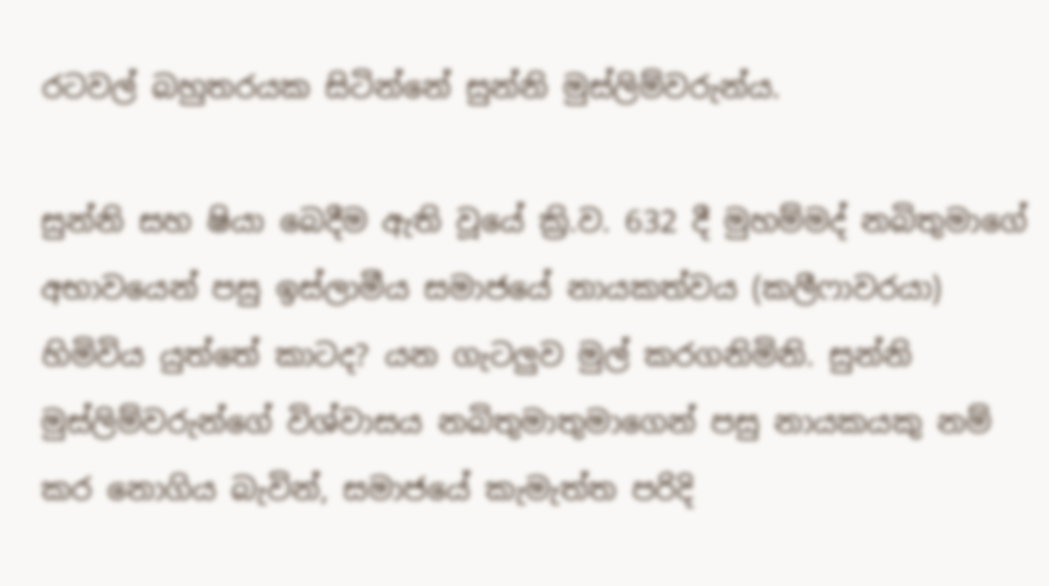රටවල් බහුතරයක සිටින්නේ සුන්නි මුස්ලිම්වරුන්ය.

සුන්නි සහ ෂියා බෙදීම ඇති වූයේ ක්‍රි.ව. 632 දී මුහම්මද් නබිතුමාගේ අභාවයෙන් පසු ඉස්ලාමීය සමාජයේ නායකත්වය (කලීෆාවරයා) හිමිවිය යුත්තේ කාටද? යන ගැටලුව මුල් කරගනිමිනි. සුන්නි මුස්ලිම්වරුන්ගේ විශ්වාසය නබිතුමාතුමාගෙන් පසු නායකයකු නම් කර නොගිය බැවින්, සමාජයේ කැමැත්ත පරිදි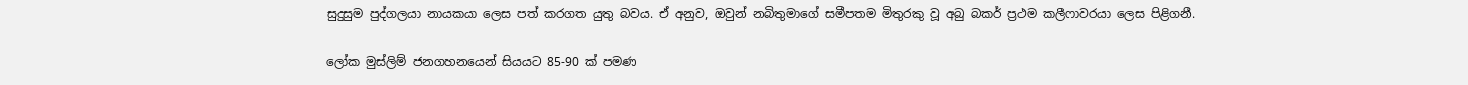සුදුසුම පුද්ගලයා නායකයා ලෙස පත් කරගත යුතු බවය. ඒ අනුව, ඔවුන් නබිතුමාගේ සමීපතම මිතුරකු වූ අබු බකර් ප්‍රථම කලීෆාවරයා ලෙස පිළිගනී.

ලෝක මුස්ලිම් ජනගහනයෙන් සියයට 85-90 ක් පමණ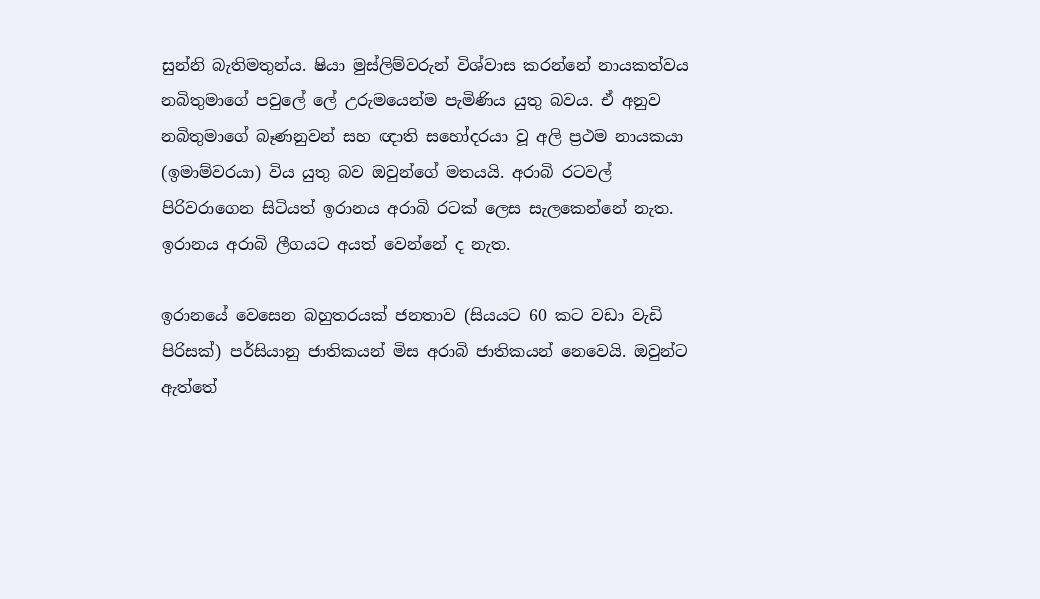සුන්නි බැතිමතුන්ය. ෂියා මුස්ලිම්වරුන් විශ්වාස කරන්නේ නායකත්වය නබිතුමාගේ පවුලේ ලේ උරුමයෙන්ම පැමිණිය යුතු බවය. ඒ අනුව නබිතුමාගේ බෑණනුවන් සහ ඥාති සහෝදරයා වූ අලි ප්‍රථම නායකයා (ඉමාම්වරයා) විය යුතු බව ඔවුන්ගේ මතයයි. අරාබි රටවල් පිරිවරාගෙන සිටියත් ඉරානය අරාබි රටක් ලෙස සැලකෙන්නේ නැත. ඉරානය අරාබි ලීගයට අයත් වෙන්නේ ද නැත.

ඉරානයේ වෙසෙන බහුතරයක් ජනතාව (සියයට 60 කට වඩා වැඩි පිරිසක්) පර්සියානු ජාතිකයන් මිස අරාබි ජාතිකයන් නෙවෙයි. ඔවුන්ට ඇත්තේ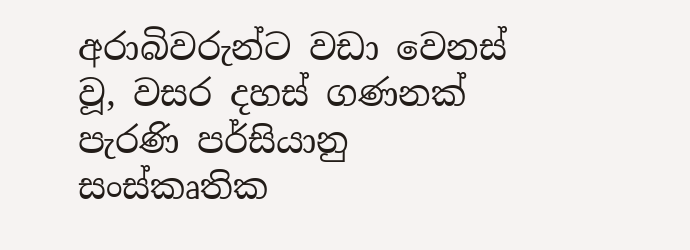අරාබිවරුන්ට වඩා වෙනස් වූ, වසර දහස් ගණනක් පැරණි පර්සියානු සංස්කෘතික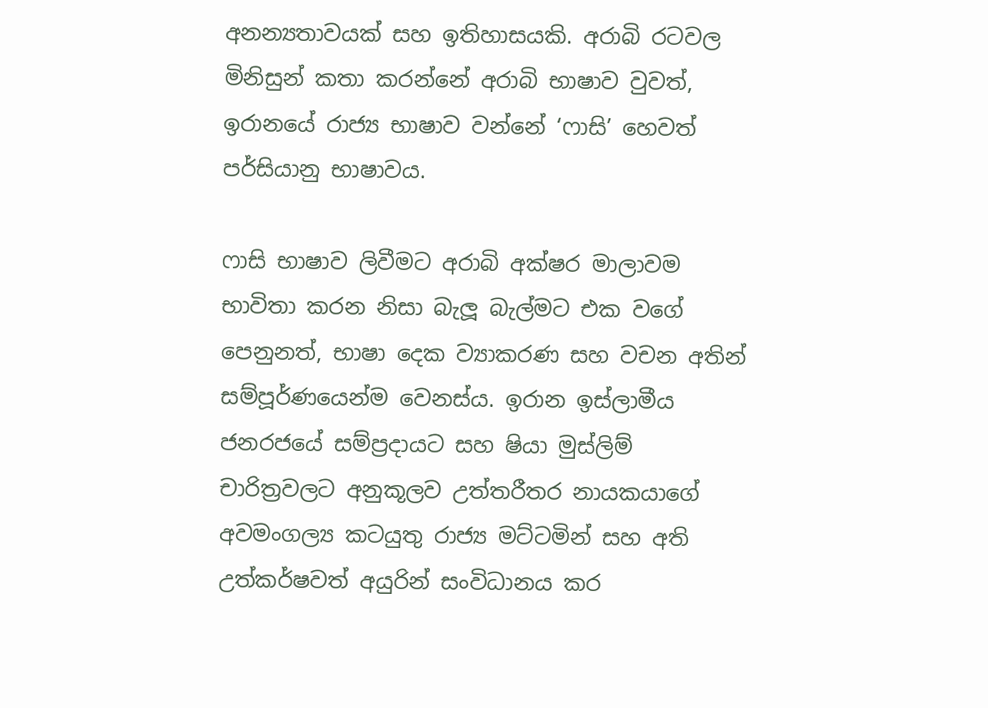අනන්‍යතාවයක් සහ ඉතිහාසයකි. අරාබි රටවල මිනිසුන් කතා කරන්නේ අරාබි භාෂාව වුවත්, ඉරානයේ රාජ්‍ය භාෂාව වන්නේ ‘ෆාසි’ හෙවත් පර්සියානු භාෂාවය.

ෆාසි භාෂාව ලිවීමට අරාබි අක්ෂර මාලාවම භාවිතා කරන නිසා බැලූ බැල්මට එක වගේ පෙනුනත්, භාෂා දෙක ව්‍යාකරණ සහ වචන අතින් සම්පූර්ණයෙන්ම වෙනස්ය. ඉරාන ඉස්ලාමීය ජනරජයේ සම්ප්‍රදායට සහ ෂියා මුස්ලිම් චාරිත්‍රවලට අනුකූලව උත්තරීතර නායකයාගේ අවමංගල්‍ය කටයුතු රාජ්‍ය මට්ටමින් සහ අති උත්කර්ෂවත් අයුරින් සංවිධානය කර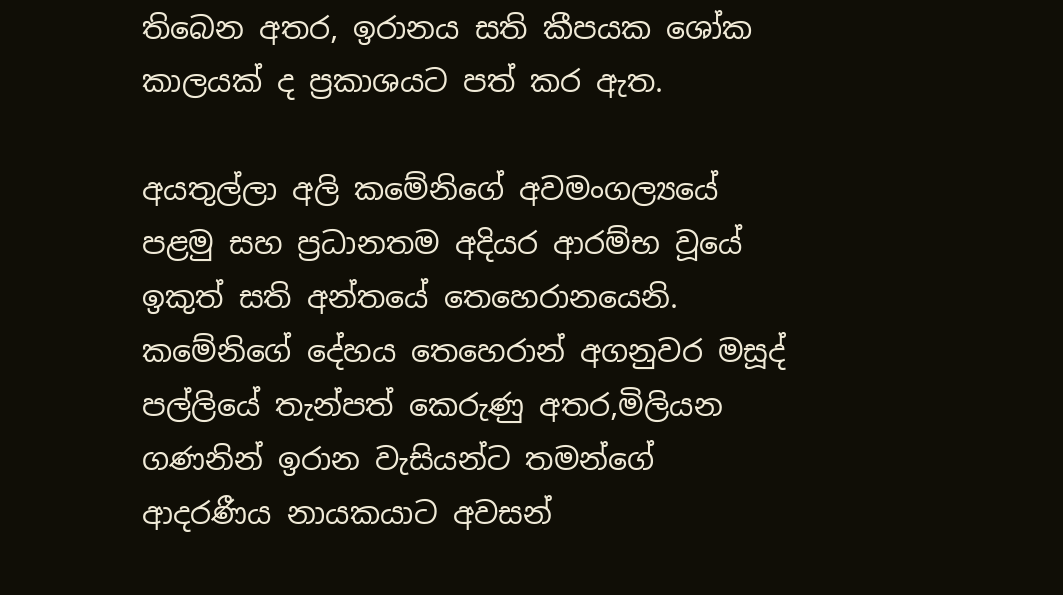තිබෙන අතර, ඉරානය සති කීපයක ශෝක කාලයක් ද ප්‍රකාශයට පත් කර ඇත.

අයතුල්ලා අලි කමේනිගේ අවමංගල්‍යයේ පළමු සහ ප්‍රධානතම අදියර ආරම්භ වූයේ ඉකුත් සති අන්තයේ තෙහෙරානයෙනි. කමේනිගේ දේහය තෙහෙරාන් අගනුවර මසූද් පල්ලියේ තැන්පත් කෙරුණු අතර,මිලියන ගණනින් ඉරාන වැසියන්ට තමන්ගේ ආදරණීය නායකයාට අවසන්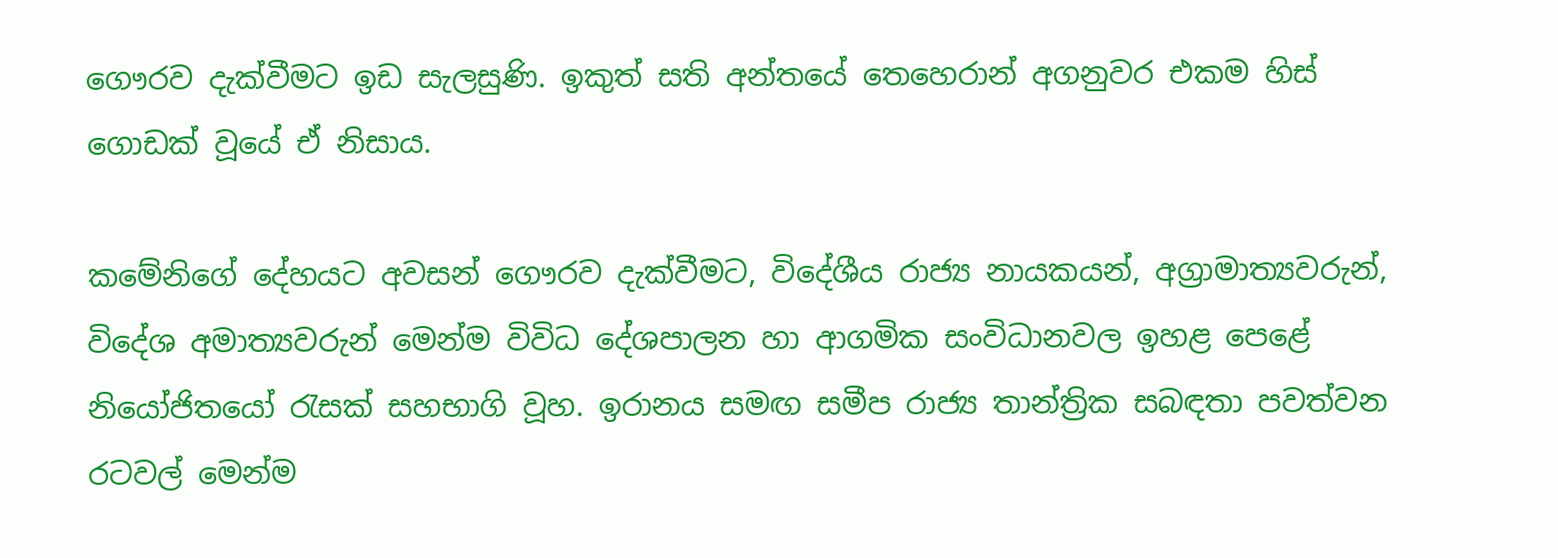ගෞරව දැක්වීමට ඉඩ සැලසුණි. ඉකුත් සති අන්තයේ තෙහෙරාන් අගනුවර එකම හිස් ගොඩක් වූයේ ඒ නිසාය.

කමේනිගේ දේහයට අවසන් ගෞරව දැක්වීමට, විදේශීය රාජ්‍ය නායකයන්, අග්‍රාමාත්‍යවරුන්, විදේශ අමාත්‍යවරුන් මෙන්ම විවිධ දේශපාලන හා ආගමික සංවිධානවල ඉහළ පෙළේ නියෝජිතයෝ රැසක් සහභාගි වූහ. ඉරානය සමඟ සමීප රාජ්‍ය තාන්ත්‍රික සබඳතා පවත්වන රටවල් මෙන්ම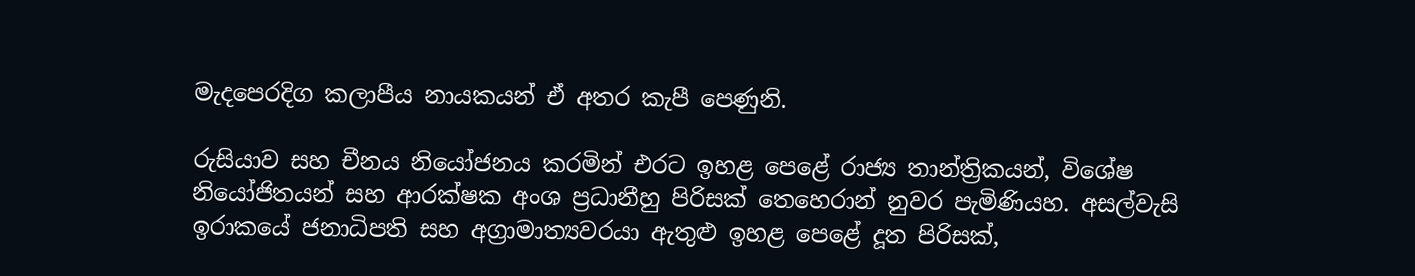මැදපෙරදිග කලාපීය නායකයන් ඒ අතර කැපී පෙණුනි.

රුසියාව සහ චීනය නියෝජනය කරමින් එරට ඉහළ පෙළේ රාජ්‍ය තාන්ත්‍රිකයන්, විශේෂ නියෝජිතයන් සහ ආරක්ෂක අංශ ප්‍රධානීහු පිරිසක් තෙහෙරාන් නුවර පැමිණියහ. අසල්වැසි ඉරාකයේ ජනාධිපති සහ අග්‍රාමාත්‍යවරයා ඇතුළු ඉහළ පෙළේ දූත පිරිසක්,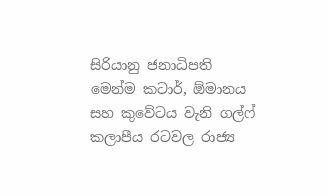සිරියානු ජනාධිපති මෙන්ම කටාර්, ඕමානය සහ කුවේටය වැනි ගල්ෆ් කලාපීය රටවල රාජ්‍ය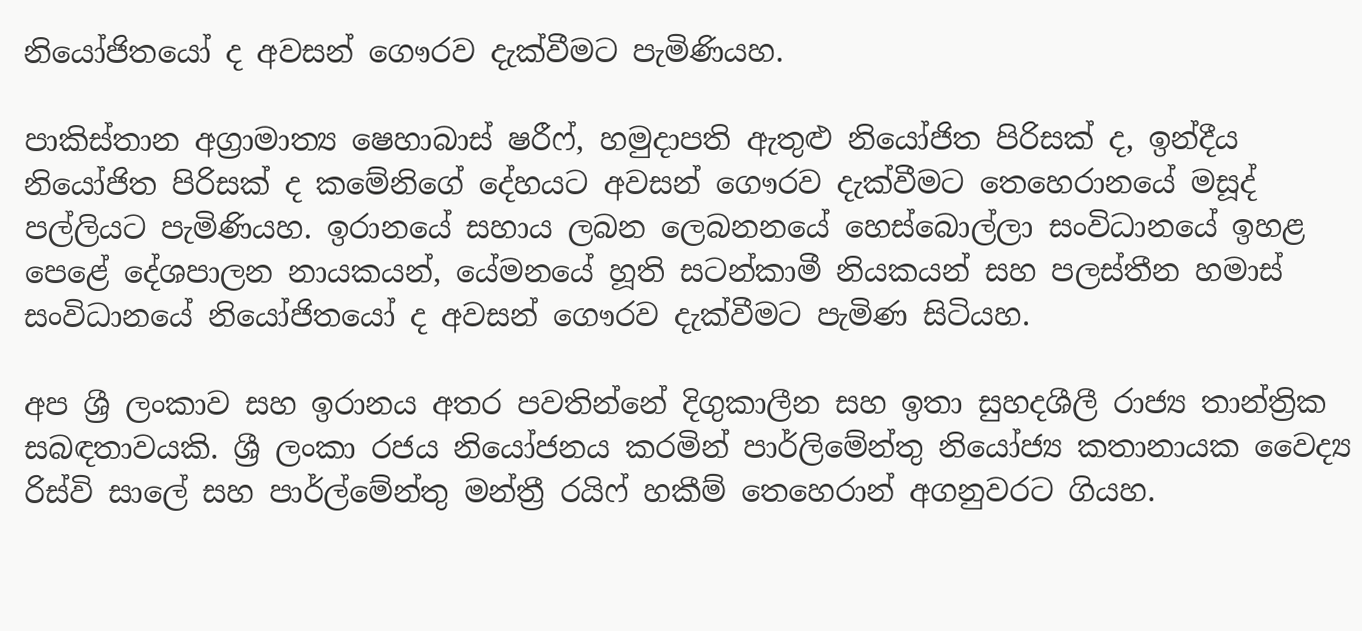නියෝජිතයෝ ද අවසන් ගෞරව දැක්වීමට පැමිණියහ.

පාකිස්තාන අග්‍රාමාත්‍ය ෂෙහාබාස් ෂරීෆ්, හමුදාපති ඇතුළු නියෝජිත පිරිසක් ද, ඉන්දීය නියෝජිත පිරිසක් ද කමේනිගේ දේහයට අවසන් ගෞරව දැක්වීමට තෙහෙරානයේ මසූද් පල්ලියට පැමිණියහ. ඉරානයේ සහාය ලබන ලෙබනනයේ හෙස්බොල්ලා සංවිධානයේ ඉහළ පෙළේ දේශපාලන නායකයන්, යේමනයේ හූති සටන්කාමී නියකයන් සහ පලස්තීන හමාස් සංවිධානයේ නියෝජිතයෝ ද අවසන් ගෞරව දැක්වීමට පැමිණ සිටියහ.

අප ශ්‍රී ලංකාව සහ ඉරානය අතර පවතින්නේ දිගුකාලීන සහ ඉතා සුහදශීලී රාජ්‍ය තාන්ත්‍රික සබඳතාවයකි. ශ්‍රී ලංකා රජය නියෝජනය කරමින් පාර්ලිමේන්තු නියෝජ්‍ය කතානායක වෛද්‍ය රිස්වි සාලේ සහ පාර්ල්මේන්තු මන්ත්‍රී රයිෆ් හකීම් තෙහෙරාන් අගනුවරට ගියහ.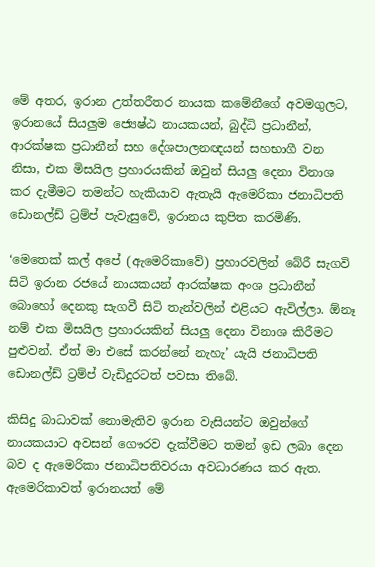මේ අතර, ඉරාන උත්තරීතර නායක කමේනීගේ අවමගුලට, ඉරානයේ සියලුම ජ්‍යෙෂ්ඨ නායකයන්, බුද්ධි ප්‍රධානීන්, ආරක්ෂක ප්‍රධානීන් සහ දේශපාලනඥයන් සහභාගී වන නිසා, එක මිසයිල ප්‍රහාරයකින් ඔවුන් සියලු දෙනා විනාශ කර දැමීමට තමන්ට හැකියාව ඇතැයි ඇමෙරිකා ජනාධිපති ඩොනල්ඩ් ට්‍රම්ප් පැවැසුවේ, ඉරානය කුපිත කරමිණි.

‘මෙතෙක් කල් අපේ (ඇමෙරිකාවේ) ප්‍රහාරවලින් බේරී සැගවි සිටි ඉරාන රජයේ නායකයන් ආරක්ෂක අංශ ප්‍රධානීන් බොහෝ දෙනකු සැගවී සිටි තැන්වලින් එළියට ඇවිල්ලා. ඕනෑ නම් එක මිසයිල ප්‍රහාරයකින් සියලු දෙනා විනාශ කිරීමට පුළුවන්. ඒත් මා එසේ කරන්නේ නැහැ’ යැයි ජනාධිපති ඩොනල්ඩ් ට්‍රම්ප් වැඩිදුරටත් පවසා තිබේ.

කිසිදු බාධාවක් නොමැතිව ඉරාන වැසියන්ට ඔවුන්ගේ නායකයාට අවසන් ගෞරව දැක්වීමට තමන් ඉඩ ලබා දෙන බව ද ඇමෙරිකා ජනාධිපතිවරයා අවධාරණය කර ඇත. ඇමෙරිකාවත් ඉරානයත් මේ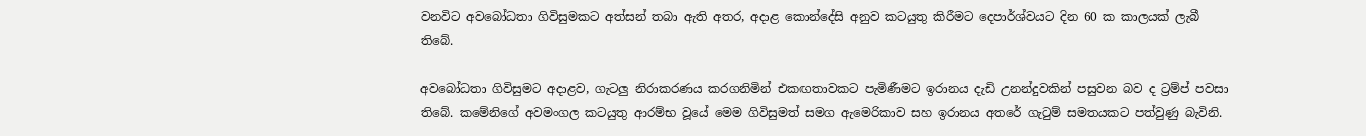වනවිට අවබෝධතා ගිවිසුමකට අත්සන් තබා ඇති අතර, අදාළ කොන්දේසි අනුව කටයුතු කිරීමට දෙපාර්ශ්වයට දින 60 ක කාලයක් ලැබී තිබේ.

අවබෝධතා ගිවිසුමට අදාළව, ගැටලු නිරාකරණය කරගනිමින් එකඟතාවකට පැමිණීමට ඉරානය දැඩි උනන්දුවකින් පසුවන බව ද ට්‍රම්ප් පවසා තිබේ. කමේනිගේ අවමංගල කටයුතු ආරම්භ වූයේ මෙම ගිවිසුමත් සමග ඇමෙරිකාව සහ ඉරානය අතරේ ගැටුම් සමතයකට පත්වුණු බැවිනි.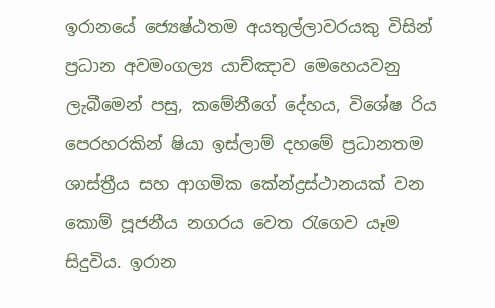ඉරානයේ ජ්‍යෙෂ්ඨතම අයතුල්ලාවරයකු විසින් ප්‍රධාන අවමංගල්‍ය යාච්ඤාව මෙහෙයවනු ලැබීමෙන් පසු, කමේනීගේ දේහය, විශේෂ රිය පෙරහරකින් ෂියා ඉස්ලාම් දහමේ ප්‍රධානතම ශාස්ත්‍රීය සහ ආගමික කේන්ද්‍රස්ථානයක් වන කොම් පූජනීය නගරය වෙත රැගෙව යෑම සිදුවිය. ඉරාන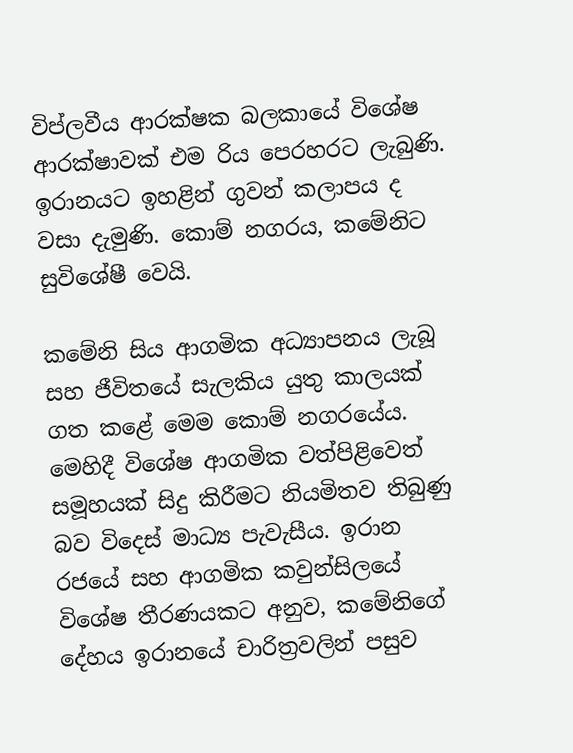විප්ලවීය ආරක්ෂක බලකායේ විශේෂ ආරක්ෂාවක් එම රිය පෙරහරට ලැබුණි. ඉරානයට ඉහළින් ගුවන් කලාපය ද වසා දැමුණි. කොම් නගරය, කමේනිට සුවිශේෂී වෙයි.

කමේනි සිය ආගමික අධ්‍යාපනය ලැබූ සහ ජීවිතයේ සැලකිය යුතු කාලයක් ගත කළේ මෙම කොම් නගරයේය. මෙහිදී විශේෂ ආගමික වත්පිළිවෙත් සමූහයක් සිදු කිරීමට නියමිතව තිබුණු බව විදෙස් මාධ්‍ය පැවැසීය. ඉරාන රජයේ සහ ආගමික කවුන්සිලයේ විශේෂ තීරණයකට අනුව, කමේනිගේ දේහය ඉරානයේ චාරිත්‍රවලින් පසුව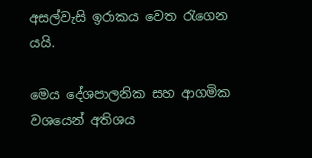අසල්වැසි ඉරාකය වෙත රැගෙන යයි.

මෙය දේශපාලනික සහ ආගමික වශයෙන් අතිශය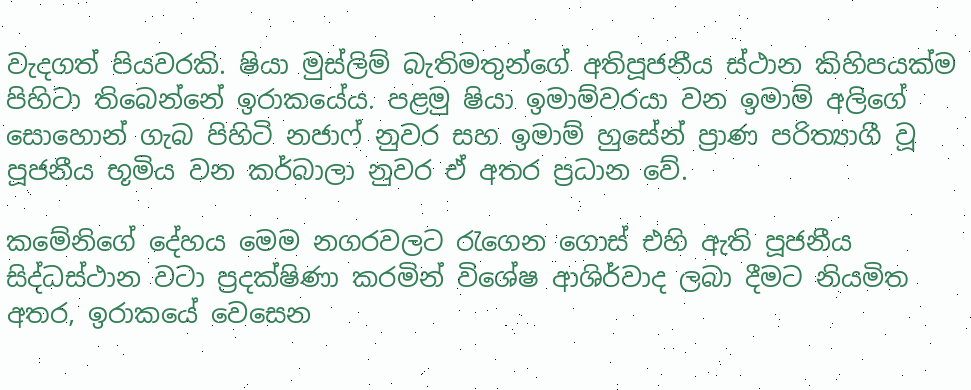වැදගත් පියවරකි. ෂියා මුස්ලිම් බැතිමතුන්ගේ අතිපූජනීය ස්ථාන කිහිපයක්ම පිහිටා තිබෙන්නේ ඉරාකයේය. පළමු ෂියා ඉමාම්වරයා වන ඉමාම් අලිගේ සොහොන් ගැබ පිහිටි නජාෆ් නුවර සහ ඉමාම් හුසේන් ප්‍රාණ පරිත්‍යාගී වූ පූජනීය භූමිය වන කර්බාලා නුවර ඒ අතර ප්‍රධාන වේ.

කමේනිගේ දේහය මෙම නගරවලට රැගෙන ගොස් එහි ඇති පූජනීය සිද්ධස්ථාන වටා ප්‍රදක්ෂිණා කරමින් විශේෂ ආශිර්වාද ලබා දීමට නියමිත අතර, ඉරාකයේ වෙසෙන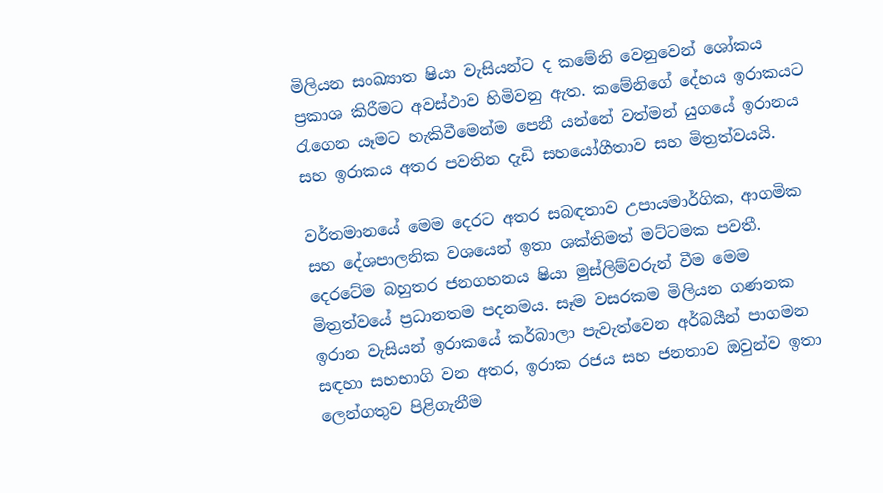මිලියන සංඛ්‍යාත ෂියා වැසියන්ට ද කමේනි වෙනුවෙන් ශෝකය ප්‍රකාශ කිරීමට අවස්ථාව හිමිවනු ඇත. කමේනිගේ දේහය ඉරාකයට රැගෙන යෑමට හැකිවීමෙන්ම පෙනී යන්නේ වත්මන් යුගයේ ඉරානය සහ ඉරාකය අතර පවතින දැඩි සහයෝගීතාව සහ මිත්‍රත්වයයි.

වර්තමානයේ මෙම දෙරට අතර සබඳතාව උපායමාර්ගික, ආගමික සහ දේශපාලනික වශයෙන් ඉතා ශක්තිමත් මට්ටමක පවතී. දෙරටේම බහුතර ජනගහනය ෂියා මුස්ලිම්වරුන් වීම මෙම මිත්‍රත්වයේ ප්‍රධානතම පදනමය. සෑම වසරකම මිලියන ගණනක ඉරාන වැසියන් ඉරාකයේ කර්බාලා පැවැත්වෙන අර්බයීන් පාගමන සඳහා සහභාගි වන අතර, ඉරාක රජය සහ ජනතාව ඔවුන්ව ඉතා ලෙන්ගතුව පිළිගැනීම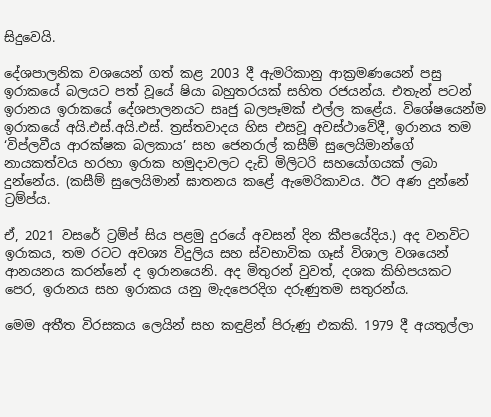සිදුවෙයි.

දේශපාලනික වශයෙන් ගත් කළ 2003 දී ඇමරිකානු ආක්‍රමණයෙන් පසු ඉරාකයේ බලයට පත් වූයේ ෂියා බහුතරයක් සහිත රජයන්ය. එතැන් පටන් ඉරානය ඉරාකයේ දේශපාලනයට සෘජු බලපෑමක් එල්ල කළේය. විශේෂයෙන්ම ඉරාකයේ අයි.එස්.අයි.එස්. ත්‍රස්තවාදය හිස එසවූ අවස්ථාවේදී, ඉරානය තම ‘විප්ලවීය ආරක්ෂක බලකාය’ සහ ජෙනරාල් කසීම් සුලෙයිමාන්ගේ නායකත්වය හරහා ඉරාක හමුදාවලට දැඩි මිලිටරි සහයෝගයක් ලබා දුන්නේය. (කසීම් සුලෙයිමාන් ඝාතනය කළේ ඇමෙරිකාවය. ඊට අණ දුන්නේ ට්‍රම්ප්ය.

ඒ, 2021 වසරේ ට්‍රම්ප් සිය පළමු දුරයේ අවසන් දින කීපයේදිය.) අද වනවිට ඉරාකය, තම රටට අවශ්‍ය විදුලිය සහ ස්වභාවික ගෑස් විශාල වශයෙන් ආනයනය කරන්නේ ද ඉරානයෙනි. අද මිතුරන් වුවත්, දශක කිහිපයකට පෙර, ඉරානය සහ ඉරාකය යනු මැදපෙරදිග දරුණුතම සතුරන්ය.

මෙම අතීත විරසකය ලෙයින් සහ කඳුළින් පිරුණු එකකි. 1979 දී අයතුල්ලා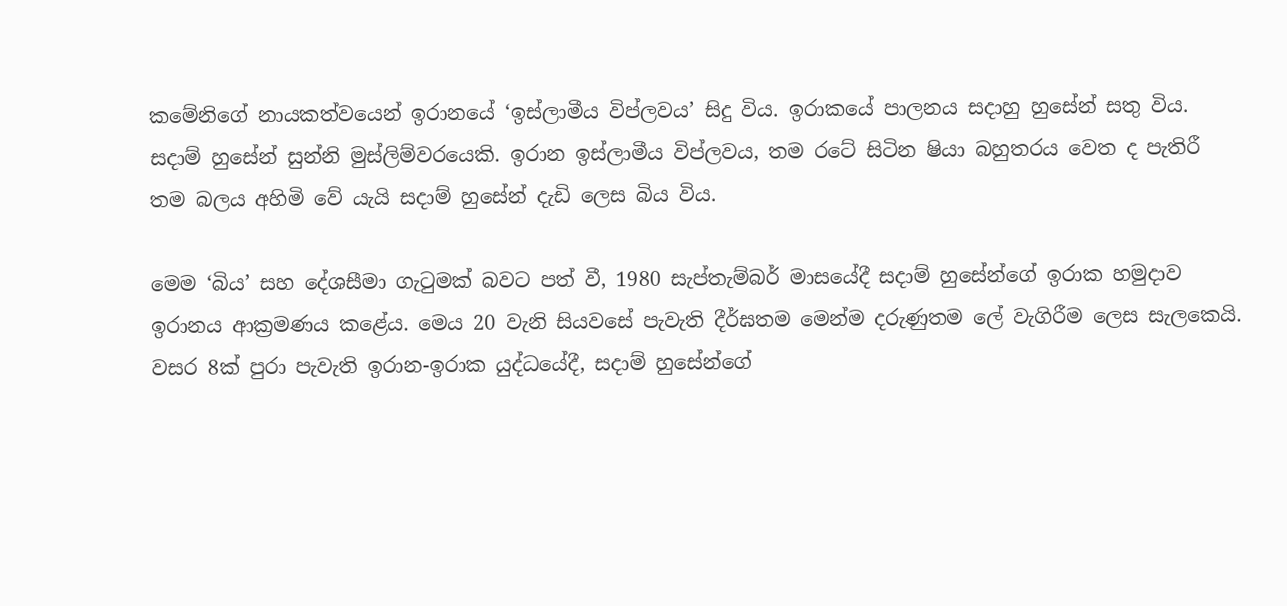කමේනිගේ නායකත්වයෙන් ඉරානයේ ‘ඉස්ලාමීය විප්ලවය’ සිදු විය. ඉරාකයේ පාලනය සදාහු හුසේන් සතු විය. සදාම් හුසේන් සුන්නි මුස්ලිම්වරයෙකි. ඉරාන ඉස්ලාමීය විප්ලවය, තම රටේ සිටින ෂියා බහුතරය වෙත ද පැතිරී තම බලය අහිමි වේ යැයි සදාම් හුසේන් දැඩි ලෙස බිය විය.

මෙම ‘බිය’ සහ දේශසීමා ගැටුමක් බවට පත් වී, 1980 සැප්තැම්බර් මාසයේදී සදාම් හුසේන්ගේ ඉරාක හමුදාව ඉරානය ආක්‍රමණය කළේය. මෙය 20 වැනි සියවසේ පැවැති දීර්ඝතම මෙන්ම දරුණුතම ලේ වැගිරීම ලෙස සැලකෙයි. වසර 8ක් පුරා පැවැති ඉරාන-ඉරාක යුද්ධයේදී, සදාම් හුසේන්ගේ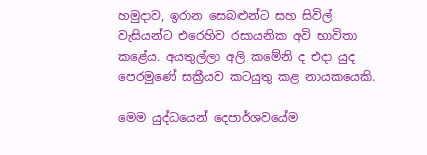හමුදාව, ඉරාන සෙබළුන්ට සහ සිවිල් වැසියන්ට එරෙහිව රසායනික අවි භාවිතා කළේය. අයතුල්ලා අලි කමේනි ද එදා යුද පෙරමුණේ සක්‍රීයව කටයුතු කළ නායකයෙකි.

මෙම යුද්ධයෙන් දෙපාර්ශවයේම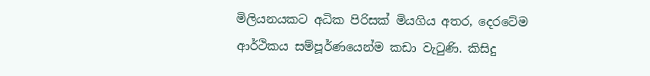මිලියනයකට අධික පිරිසක් මියගිය අතර, දෙරටේම ආර්ථිකය සම්පූර්ණයෙන්ම කඩා වැටුණි. කිසිදු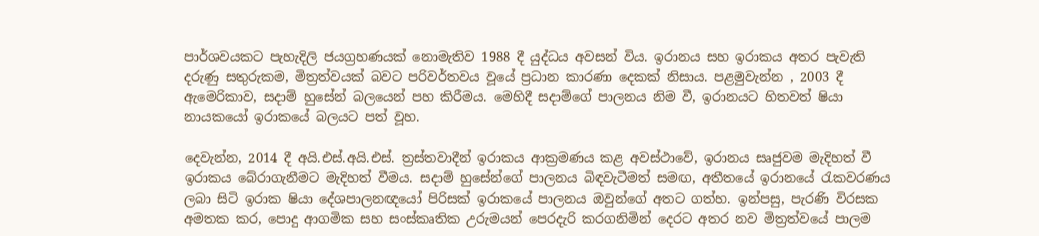පාර්ශවයකට පැහැදිලි ජයග්‍රහණයක් නොමැතිව 1988 දී යුද්ධය අවසන් විය. ඉරානය සහ ඉරාකය අතර පැවැති දරුණු සතුරුකම, මිත්‍රත්වයක් බවට පරිවර්තවය වූයේ ප්‍රධාන කාරණා දෙකක් නිසාය. පළමුවැන්න , 2003 දී ඇමෙරිකාව, සදාම් හුසේන් බලයෙන් පහ කිරීමය. මෙහිදී සදාම්ගේ පාලනය නිම වී, ඉරානයට හිතවත් ෂියා නායකයෝ ඉරාකයේ බලයට පත් වූහ.

දෙවැන්න, 2014 දී අයි.එස්.අයි.එස්. ත්‍රස්තවාදීන් ඉරාකය ආක්‍රමණය කළ අවස්ථාවේ, ඉරානය සෘජුවම මැදිහත් වී ඉරාකය බේරාගැනීමට මැදිහත් වීමය. සදාම් හුසේන්ගේ පාලනය බිඳවැටීමත් සමඟ, අතීතයේ ඉරානයේ රැකවරණය ලබා සිටි ඉරාක ෂියා දේශපාලනඥයෝ පිරිසක් ඉරාකයේ පාලනය ඔවුන්ගේ අතට ගත්හ. ඉන්පසු, පැරණි විරසක අමතක කර, පොදු ආගමික සහ සංස්කෘතික උරුමයන් පෙරදැරි කරගනිමින් දෙරට අතර නව මිත්‍රත්වයේ පාලම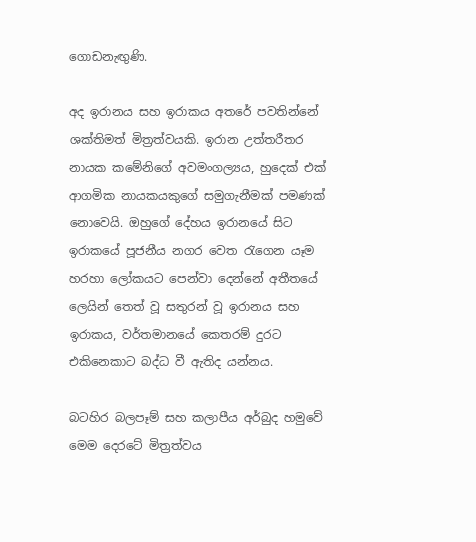ගොඩනැඟුණි.

අද ඉරානය සහ ඉරාකය අතරේ පවතින්නේ ශක්තිමත් මිත්‍රත්වයකි. ඉරාන උත්තරීතර නායක කමේනිගේ අවමංගල්‍යය, හුදෙක් එක් ආගමික නායකයකුගේ සමුගැනීමක් පමණක් නොවෙයි. ඔහුගේ දේහය ඉරානයේ සිට ඉරාකයේ පූජනීය නගර වෙත රැගෙන යෑම හරහා ලෝකයට පෙන්වා දෙන්නේ අතීතයේ ලෙයින් තෙත් වූ සතුරන් වූ ඉරානය සහ ඉරාකය, වර්තමානයේ කෙතරම් දුරට එකිනෙකාට බද්ධ වී ඇතිද යන්නය.

බටහිර බලපෑම් සහ කලාපීය අර්බුද හමුවේ මෙම දෙරටේ මිත්‍රත්වය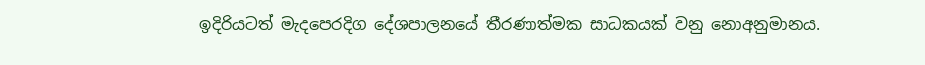ඉදිරියටත් මැදපෙරදිග දේශපාලනයේ තීරණාත්මක සාධකයක් වනු නොඅනුමානය.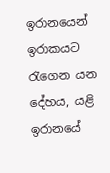ඉරානයෙන් ඉරාකයට රැගෙන යන දේහය, යළි ඉරානයේ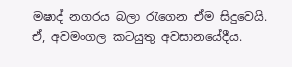මෂාද් නගරය බලා රැගෙන ඒම සිදුවෙයි. ඒ, අවමංගල කටයුතු අවසානයේදීය.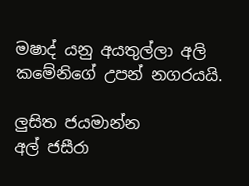මෂාද් යනු අයතුල්ලා අලි කමේනිගේ උපන් නගරයයි.

ලුසිත ජයමාන්න
අල් ජසීරා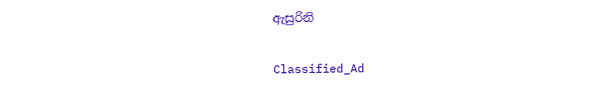ඇසුරිනි

Classified_Ad